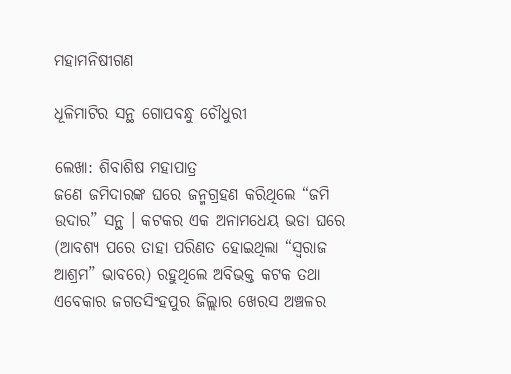ମହାମନିଷୀଗଣ

ଧୂଳିମାଟିର ସନ୍ଥ ଗୋପବନ୍ଧୁ ଚୌଧୁରୀ

ଲେଖା: ଶିବାଶିଷ ମହାପାତ୍ର
ଜଣେ ଜମିଦାରଙ୍କ ଘରେ ଜନ୍ମଗ୍ରହଣ କରିଥିଲେ “ଜମି ଉଦାର” ସନ୍ଥ । କଟକର ଏକ ଅନାମଧେୟ ଭଡା ଘରେ (ଆବଶ୍ୟ ପରେ ତାହା ପରିଣତ ହୋଇଥିଲା “ସ୍ବରାଜ ଆଶ୍ରମ” ଭାବରେ) ରହୁଥିଲେ ଅବିଭକ୍ତ କଟକ ତଥା ଏବେକାର ଜଗତସିଂହପୁର ଜିଲ୍ଲାର ଖେରସ ଅଞ୍ଚଳର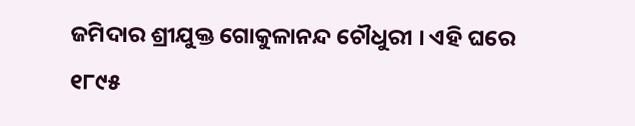ଜମିଦାର ଶ୍ରୀଯୁକ୍ତ ଗୋକୁଳାନନ୍ଦ ଚୌଧୁରୀ । ଏହି ଘରେ ୧୮୯୫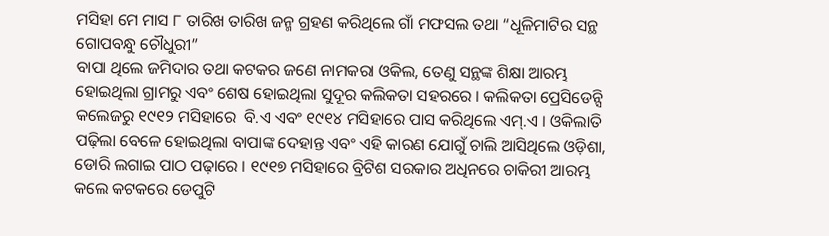ମସିହା ମେ ମାସ ୮ ତାରିଖ ତାରିଖ ଜନ୍ମ ଗ୍ରହଣ କରିଥିଲେ ଗାଁ ମଫସଲ ତଥା “ଧୂଳିମାଟିର ସନ୍ଥ ଗୋପବନ୍ଧୁ ଚୌଧୁରୀ”
ବାପା ଥିଲେ ଜମିଦାର ତଥା କଟକର ଜଣେ ନାମକରା ଓକିଲ, ତେଣୁ ସନ୍ଥଙ୍କ ଶିକ୍ଷା ଆରମ୍ଭ ହୋଇଥିଲା ଗ୍ରାମରୁ ଏବଂ ଶେଷ ହୋଇଥିଲା ସୁଦୂର କଲିକତା ସହରରେ । କଲିକତା ପ୍ରେସିଡେନ୍ସି କଲେଜରୁ ୧୯୧୨ ମସିହାରେ  ବି.ଏ ଏବଂ ୧୯୧୪ ମସିହାରେ ପାସ କରିଥିଲେ ଏମ୍.ଏ । ଓକିଲାତି ପଢ଼ିଲା ବେଳେ ହୋଇଥିଲା ବାପାଙ୍କ ଦେହାନ୍ତ ଏବଂ ଏହି କାରଣ ଯୋଗୁଁ ଚାଲି ଆସିଥିଲେ ଓଡ଼ିଶା, ଡୋରି ଲଗାଇ ପାଠ ପଢ଼ାରେ । ୧୯୧୭ ମସିହାରେ ବ୍ରିଟିଶ ସରକାର ଅଧିନରେ ଚାକିରୀ ଆରମ୍ଭ କଲେ କଟକରେ ଡେପୁଟି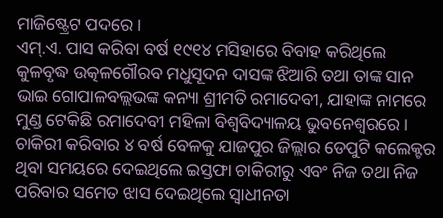ମାଜିଷ୍ଟ୍ରେଟ ପଦରେ ।
ଏମ୍.ଏ. ପାସ କରିବା ବର୍ଷ ୧୯୧୪ ମସିହାରେ ବିବାହ କରିଥିଲେ କୁଳବୃଦ୍ଧ ଉତ୍କଳଗୌରବ ମଧୁସୂଦନ ଦାସଙ୍କ ଝିଆରି ତଥା ତାଙ୍କ ସାନ ଭାଇ ଗୋପାଳବଲ୍ଲଭଙ୍କ କନ୍ୟା ଶ୍ରୀମତି ରମାଦେବୀ, ଯାହାଙ୍କ ନାମରେ ମୁଣ୍ଡ ଟେକିଛି ରମାଦେବୀ ମହିଳା ବିଶ୍ଵବିଦ୍ୟାଳୟ ଭୁବନେଶ୍ୱରରେ । ଚାକିରୀ କରିବାର ୪ ବର୍ଷ ବେଳକୁ ଯାଜପୁର ଜିଲ୍ଲାର ଡେପୁଟି କଲେକ୍ଟର ଥିବା ସମୟରେ ଦେଇଥିଲେ ଇସ୍ତଫା ଚାକିରୀରୁ ଏବଂ ନିଜ ତଥା ନିଜ ପରିବାର ସମେତ ଝାସ ଦେଇଥିଲେ ସ୍ବାଧୀନତା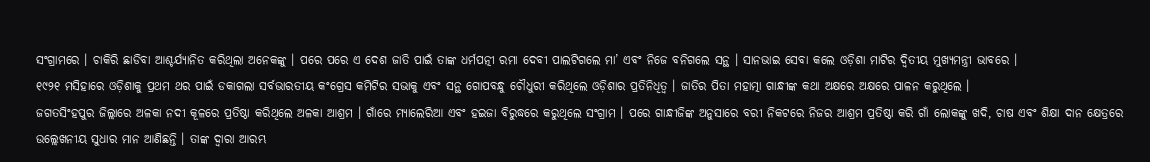ସଂଗ୍ରାମରେ । ଚାକିରି ଛାଡିବା ଆଶ୍ଚର୍ଯ୍ୟାନିତ କରିଥିଲା ଅନେକଙ୍କୁ । ପରେ ପରେ ଏ ଦେଶ ଜାତି ପାଇଁ ତାଙ୍କ ଧର୍ମପତ୍ନୀ ରମା ଦେବୀ ପାଲଟିଗଲେ ମା’ ଏବଂ ନିଜେ ବନିଗଲେ ସନ୍ଥ । ସାନଭାଇ ସେବା କଲେ ଓଡ଼ିଶା ମାଟିର ଦ୍ବିତୀୟ ମୁଖ୍ୟମନ୍ତ୍ରୀ ଭାବରେ ।
୧୯୨୧ ମସିହାରେ ଓଡ଼ିଶାକୁ ପ୍ରଥମ ଥର ପାଇଁ ଡକାଗଲା ସର୍ବଭାରତୀୟ କଂଗ୍ରେସ କମିଟିର ସଭାକୁ ଏବଂ ସନ୍ଥ ଗୋପବନ୍ଧୁ ଚୌଧୁରୀ କରିଥିଲେ ଓଡ଼ିଶାର ପ୍ରତିନିଧିତ୍ଵ । ଜାତିର ପିତା ମହାତ୍ମା ଗାନ୍ଧୀଙ୍କ କଥା ଅକ୍ଷରେ ଅକ୍ଷରେ ପାଳନ କରୁଥିଲେ ।
ଜଗତସିଂହପୁର ଜିଲ୍ଲାରେ ଅଳକା ନଦୀ କୂଳରେ ପ୍ରତିଷ୍ଠା କରିଥିଲେ ଅଳକା ଆଶ୍ରମ । ଗାଁରେ ମ୍ୟାଲେରିଆ ଏବଂ ହଇଜା ବିରୁଦ୍ଧରେ କରୁଥିଲେ ସଂଗ୍ରାମ । ପରେ ଗାନ୍ଧୀଜିଙ୍କ ଅନୁସାରେ ବରୀ ନିକଟରେ ନିଜର ଆଶ୍ରମ ପ୍ରତିଷ୍ଠା କରି ଗାଁ ଲୋକଙ୍କୁ ଖଦି, ଚାଷ ଏବଂ ଶିକ୍ଷା ଦାନ କ୍ଷେତ୍ରରେ ଉଲ୍ଲେଖନୀୟ ସୁଧାର ମାନ ଆଣିଛନ୍ତି । ତାଙ୍କ ଦ୍ବାରା ଆରମ୍ଭ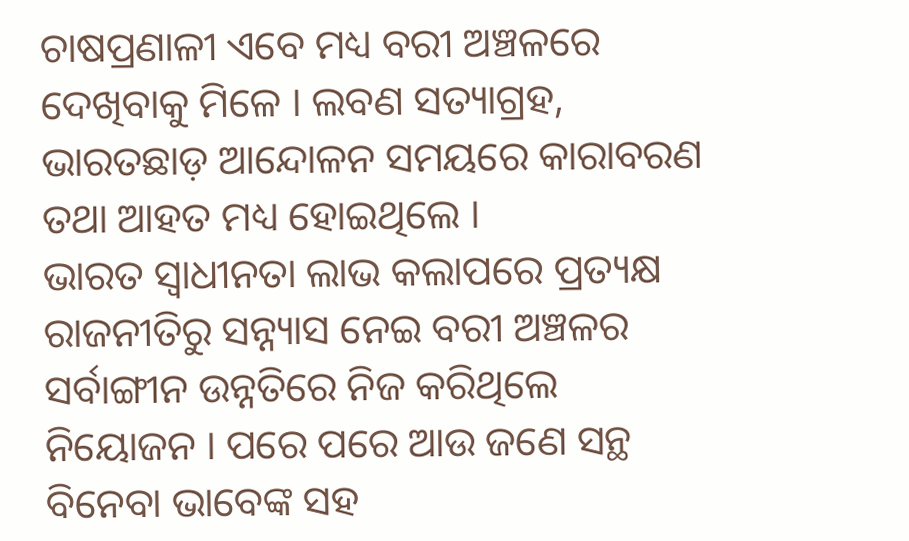ଚାଷପ୍ରଣାଳୀ ଏବେ ମଧ୍ୟ ବରୀ ଅଞ୍ଚଳରେ ଦେଖିବାକୁ ମିଳେ । ଲବଣ ସତ୍ୟାଗ୍ରହ, ଭାରତଛାଡ଼ ଆନ୍ଦୋଳନ ସମୟରେ କାରାବରଣ ତଥା ଆହତ ମଧ୍ୟ ହୋଇଥିଲେ ।
ଭାରତ ସ୍ଵାଧୀନତା ଲାଭ କଲାପରେ ପ୍ରତ୍ୟକ୍ଷ ରାଜନୀତିରୁ ସନ୍ନ୍ୟାସ ନେଇ ବରୀ ଅଞ୍ଚଳର ସର୍ବାଙ୍ଗୀନ ଉନ୍ନତିରେ ନିଜ କରିଥିଲେ ନିୟୋଜନ । ପରେ ପରେ ଆଉ ଜଣେ ସନ୍ଥ ବିନେବା ଭାବେଙ୍କ ସହ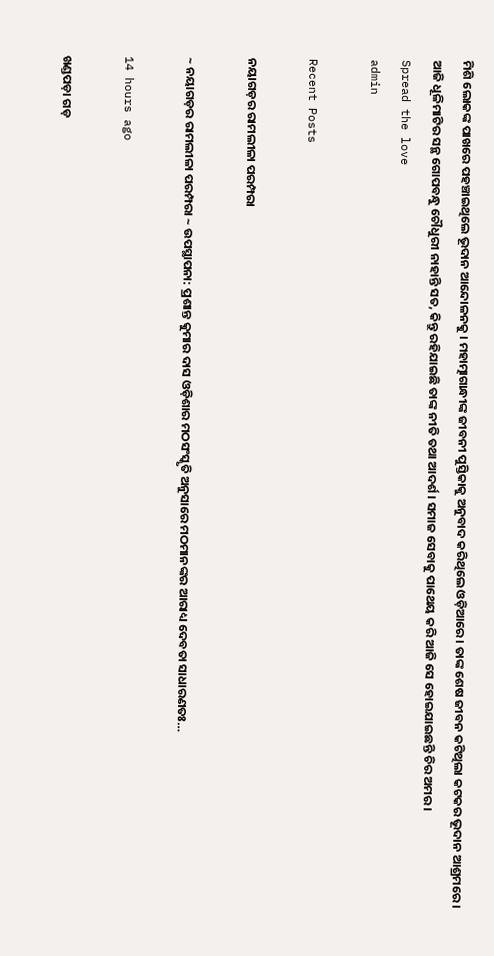ମିଶି ଲୋକଙ୍କ ପାଖରେ ପହଞ୍ଚାଇଥିଲେ ଭୂଦାନ ଆନ୍ଦୋଳନକୁ । ମହାତ୍ମାଗାନ୍ଧୀଙ୍କ ଜୀବନୀ ପୁସ୍ତିକାକୁ ଅନୁବାଦ କରିଥିଲେ ଓଡ଼ିଆରେ । ତାଙ୍କ ଶେଷ ଜୀବନ କଟିଥିଲା କଟକର ଭୂଦାନ ଆଶ୍ରମରେ ।
ଆଜି ଧୂଳିମାଟିର ସନ୍ଥ ଗୋପବନ୍ଧୁ ଚୌଧୁରୀ ନାହାନ୍ତି ସତ, କିନ୍ତୁ ରହିଯାଇଛି ତାଙ୍କ ନୀତି ତଥା ଆଦର୍ଶ । ସମାଜ ସେବାକୁ ପାଥେୟ କରି ଆଜି ସେ ହୋଇଯାଇଛନ୍ତି ଚିର ଅମର ।
Spread the love
admin

Recent Posts

ନୟାଗଡ଼ର ରାମଲୀଳା ପରମ୍ପରା

~ ନୟାଗଡ଼ର ରାମଲୀଳା ପରମ୍ପରା ~ ଉପସ୍ଥାପନା: ପ୍ରଶାନ୍ତ କୁମାର ଦାସ ଓଡ଼ିଶାର ମଠସଂସ୍କୃତି ଅନୁସାରେ ମଠମାନଙ୍କର ଆରାଧ୍ୟ ଦେବତା ସାଧାରଣତଃ…

14 hours ago

ଖଣ୍ଡପଡ଼ା ଗଡ଼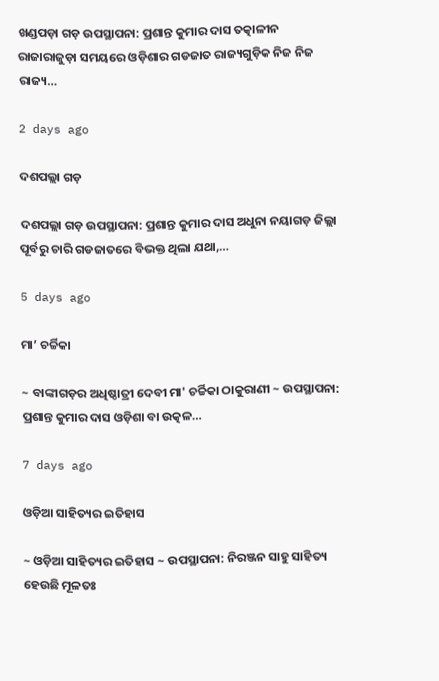ଖଣ୍ଡପଡ଼ା ଗଡ଼ ଉପସ୍ଥାପନା: ପ୍ରଶାନ୍ତ କୁମାର ଦାସ ତତ୍କାଳୀନ ରାଜାରାଜୁଡ଼ା ସମୟରେ ଓଡ଼ିଶାର ଗଡଜାତ ରାଜ୍ୟଗୁଡ଼ିକ ନିଜ ନିଜ ରାଜ୍ୟ…

2 days ago

ଦଶପଲ୍ଲା ଗଡ଼

ଦଶପଲ୍ଲା ଗଡ଼ ଉପସ୍ଥାପନା: ପ୍ରଶାନ୍ତ କୁମାର ଦାସ ଅଧୁନା ନୟାଗଡ଼ ଜିଲ୍ଲା ପୂର୍ବରୁ ଚାରି ଗଡଜାତରେ ବିଭକ୍ତ ଥିଲା ଯଥା,…

5 days ago

ମା’ ଚର୍ଚ୍ଚିକା

~ ବାଙ୍କୀଗଡ଼ର ଅଧିଷ୍ଠାତ୍ରୀ ଦେବୀ ମା' ଚର୍ଚ୍ଚିକା ଠାକୁରାଣୀ ~ ଉପସ୍ଥାପନା: ପ୍ରଶାନ୍ତ କୁମାର ଦାସ ଓଡ଼ିଶା ବା ଉତ୍କଳ…

7 days ago

ଓଡ଼ିଆ ସାହିତ୍ୟର ଇତିହାସ

~ ଓଡ଼ିଆ ସାହିତ୍ୟର ଇତିହାସ ~ ଉପସ୍ଥାପନା: ନିରଞ୍ଜନ ସାହୁ ସାହିତ୍ୟ ହେଉଛି ମୂଳତଃ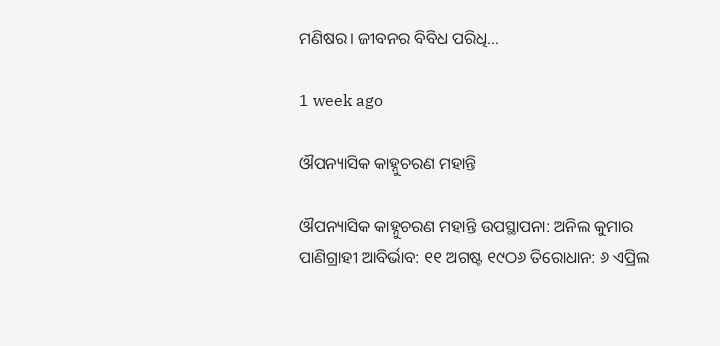ମଣିଷର। ଜୀବନର ବିବିଧ ପରିଧି…

1 week ago

ଔପନ୍ୟାସିକ କାହ୍ନୁଚରଣ ମହାନ୍ତି

ଔପନ୍ୟାସିକ କାହ୍ନୁଚରଣ ମହାନ୍ତି ଉପସ୍ଥାପନା: ଅନିଲ କୁମାର ପାଣିଗ୍ରାହୀ ଆବିର୍ଭାବ: ୧୧ ଅଗଷ୍ଟ ୧୯ଠ୬ ତିରୋଧାନ: ୬ ଏପ୍ରିଲ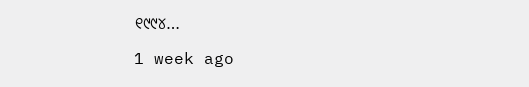୧୯୯୪…

1 week ago